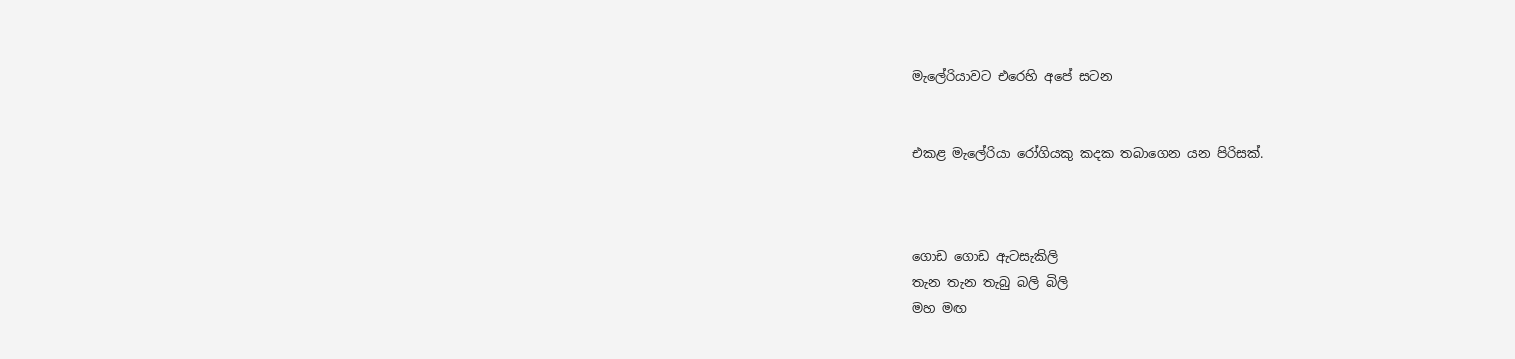මැලේරියාවට එරෙහි අපේ සටන


එකළ මැලේරියා රෝගියකු කදක තබාගෙන යන පිරිසක්.



ගොඩ ගොඩ ඇටසැකිලි
තැන තැන තැබු බලි බිලි
මහ මඟ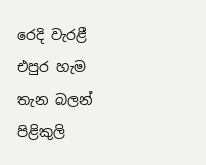රෙදි වැරළී
එපුර හැම තැන බලන් පිළිකුලි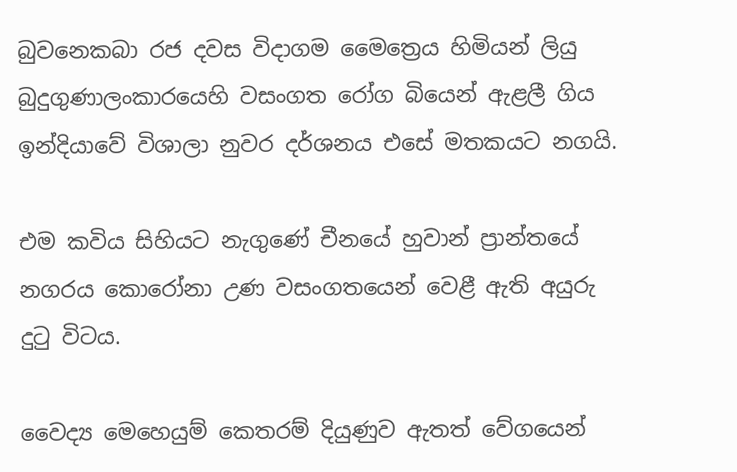බුවනෙකබා රජ දවස විදාගම මෛත්‍රෙය හිමියන් ලියු බුදුගුණාලංකාරයෙහි වසංගත රෝග බියෙන් ඇළලී ගිය ඉන්දියාවේ විශාලා නුවර දර්ශනය එසේ මතකයට නගයි.

එම කවිය සිහියට නැගුණේ චීනයේ හුවාන් ප්‍රාන්තයේ නගරය කොරෝනා උණ වසංගතයෙන් වෙළී ඇති අයුරු දුටු විටය.

වෛද්‍ය මෙහෙයුම් කෙතරම් දියුණුව ඇතත් වේගයෙන්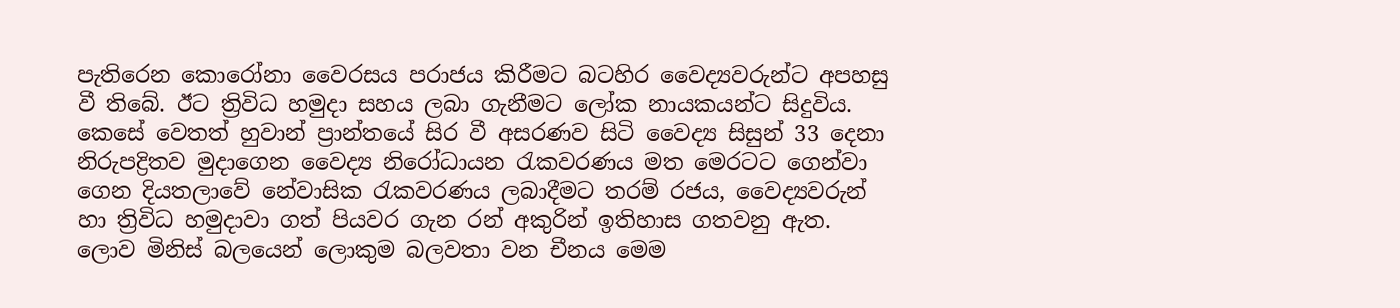පැතිරෙන කොරෝනා වෛරසය පරාජය කිරීමට බටහිර වෛද්‍යවරුන්ට අපහසු වී තිබේ. ඊට ත්‍රිවිධ හමුදා සහය ලබා ගැනීමට ලෝක නායකයන්ට සිදුවිය. කෙසේ වෙතත් හුවාන් ප්‍රාන්තයේ සිර වී අසරණව සිටි වෛද්‍ය සිසුන් 33 දෙනා නිරුපද්‍රිතව මුදාගෙන වෛද්‍ය නිරෝධායන රැකවරණය මත මෙරටට ගෙන්වා ගෙන දියතලාවේ නේවාසික රැකවරණය ලබාදීමට තරම් රජය, වෛද්‍යවරුන් හා ත්‍රිවිධ හමුදාවා ගත් පියවර ගැන රන් අකුරින් ඉතිහාස ගතවනු ඇත.
ලොව මිනිස් බලයෙන් ලොකුම බලවතා වන චීනය මෙම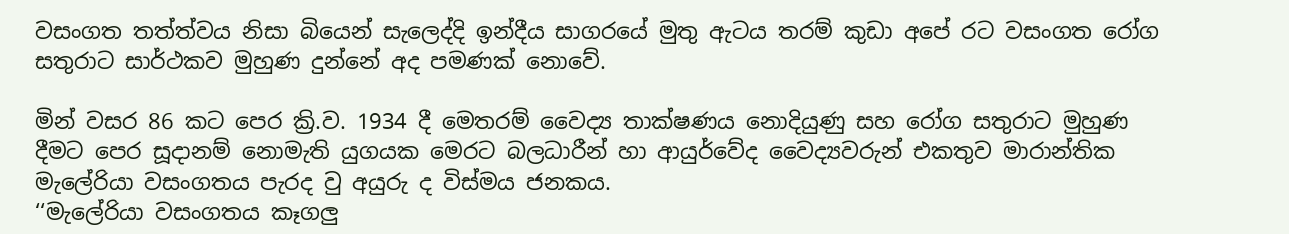වසංගත තත්ත්වය නිසා බියෙන් සැලෙද්දි ඉන්දීය සාගරයේ මුතු ඇටය තරම් කුඩා අපේ රට වසංගත රෝග සතුරාට සාර්ථකව මුහුණ දුන්නේ අද පමණක් නොවේ.

මින් වසර 86 කට පෙර ක්‍රි.ව. 1934 දී මෙතරම් වෛද්‍ය තාක්ෂණය නොදියුණු සහ රෝග සතුරාට මුහුණ දීමට පෙර සූදානම් නොමැති යුගයක මෙරට බලධාරීන් හා ආයුර්වේද වෛද්‍යවරුන් එකතුව මාරාන්තික මැලේරියා වසංගතය පැරද වු අයුරු ද විස්මය ජනකය.
‘‘මැලේරියා වසංගතය කෑගලු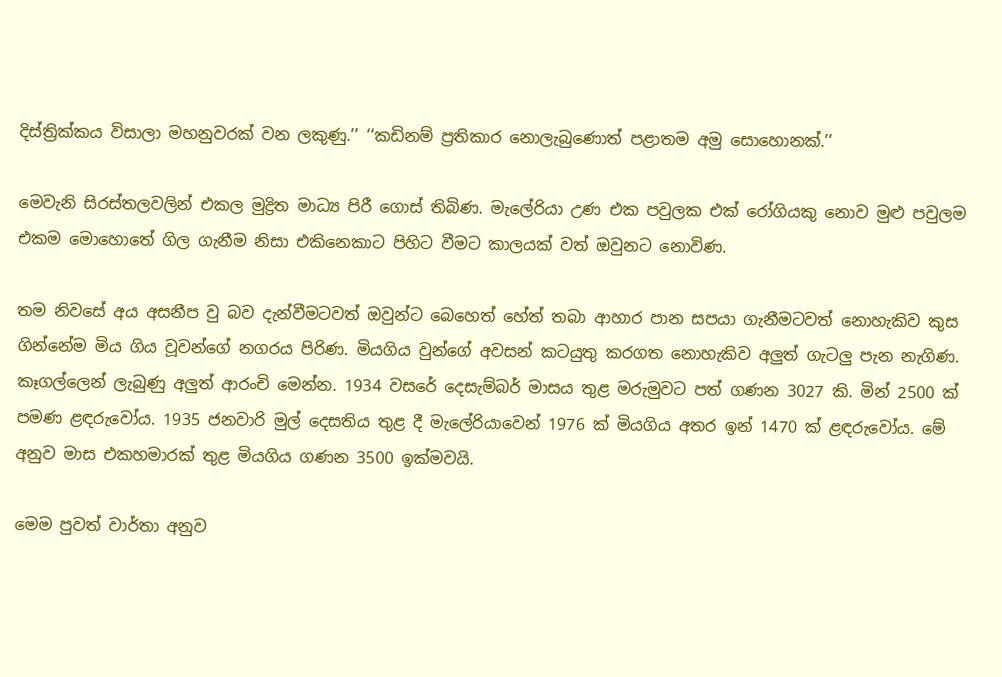දිස්ත්‍රික්කය විසාලා මහනුවරක් වන ලකුණු.’’ ‘‘කඩිනම් ප්‍රතිකාර නොලැබුණොත් පළාතම අමු සොහොනක්.’’

මෙවැනි සිරස්තලවලින් එකල මුද්‍රිත මාධ්‍ය පිරී ගොස් තිබිණ. මැලේරියා උණ එක පවුලක එක් රෝගියකු නොව මුළු පවුලම එකම මොහොතේ ගිල ගැනීම නිසා එකිනෙකාට පිහිට වීමට කාලයක් වත් ඔවුනට නොවිණ.

තම නිවසේ අය අසනීප වු බව දැන්වීමටවත් ඔවුන්ට බෙහෙත් හේත් තබා ආහාර පාන සපයා ගැනීමටවත් නොහැකිව කුස ගින්නේම මිය ගිය වූවන්ගේ නගරය පිරිණ. මියගිය වුන්ගේ අවසන් කටයුතු කරගත නොහැකිව අලුත් ගැටලු පැන නැගිණ.
කෑගල්ලෙන් ලැබුණු අලුත් ආරංචි මෙන්න. 1934 වසරේ දෙසැම්බර් මාසය තුළ මරුමුවට පත් ගණන 3027 කි. මින් 2500 ක් පමණ ළඳරුවෝය. 1935 ජනවාරි මුල් දෙසතිය තුළ දී මැලේරියාවෙන් 1976 ක් මියගිය අතර ඉන් 1470 ක් ළඳරුවෝය. මේ අනුව මාස එකහමාරක් තුළ මියගිය ගණන 3500 ඉක්මවයි.

මෙම පුවත් වාර්තා අනුව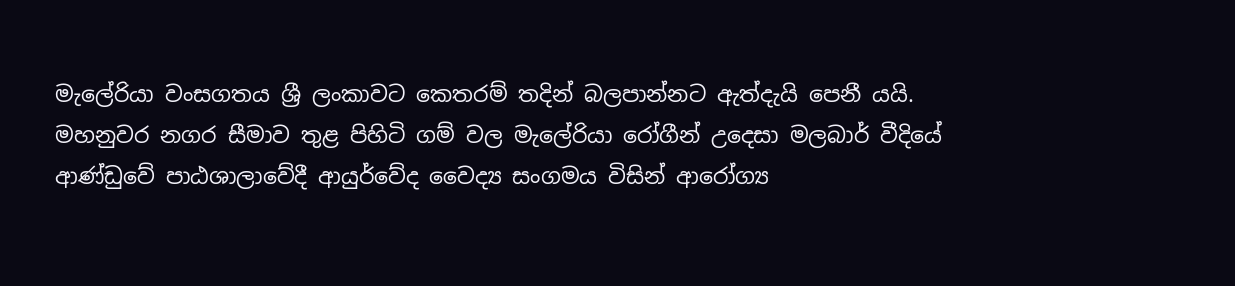මැලේරියා වංසගතය ශ්‍රී ලංකාවට කෙතරම් තදින් බලපාන්නට ඇත්දැයි පෙනී යයි.
මහනුවර නගර සීමාව තුළ පිහිටි ගම් වල මැලේරියා රෝගීන් උදෙසා මලබාර් වීදියේ ආණ්ඩුවේ පාඨශාලාවේදී ආයුර්වේද වෛද්‍ය සංගමය විසින් ආරෝග්‍ය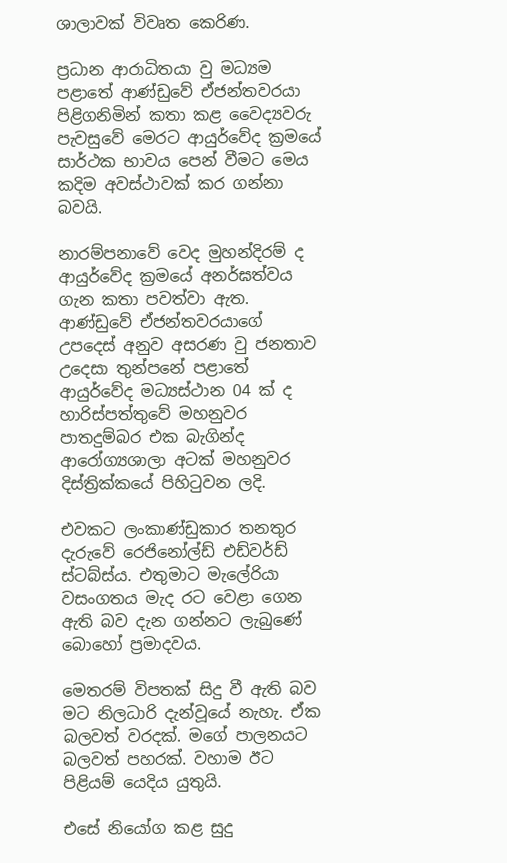ශාලාවක් විවෘත කෙරිණ.

ප්‍රධාන ආරාධිතයා වු මධ්‍යම පළාතේ ආණ්ඩුවේ ඒජන්තවරයා පිළිගනිමින් කතා කළ වෛද්‍යවරු පැවසුවේ මෙරට ආයුර්වේද ක්‍රමයේ සාර්ථක භාවය පෙන් වීමට මෙය කදිම අවස්ථාවක් කර ගන්නා බවයි.

නාරම්පනාවේ වෙද මුහන්දිරම් ද ආයුර්වේද ක්‍රමයේ අනර්ඝත්වය ගැන කතා පවත්වා ඇත. ආණ්ඩුවේ ඒජන්තවරයාගේ උපදෙස් අනුව අසරණ වු ජනතාව උදෙසා තුන්පනේ පළාතේ ආයුර්වේද මධ්‍යස්ථාන 04 ක් ද හාරිස්පත්තුවේ මහනුවර පාතදුම්බර එක බැගින්ද ආරෝග්‍යශාලා අටක් මහනුවර දිස්ත්‍රික්කයේ පිහිටුවන ලදි.

එවකට ලංකාණ්ඩුකාර තනතුර දැරුවේ රෙජිනෝල්ඩ් එඩ්වර්ඩ් ස්ටබ්ස්ය. එතුමාට මැලේරියා වසංගතය මැද රට වෙළා ගෙන ඇති බව දැන ගන්නට ලැබුණේ බොහෝ ප්‍රමාදවය.

මෙතරම් විපතක් සිදු වී ඇති බව මට නිලධාරි දැන්වූයේ නැහැ. ඒක බලවත් වරදක්. මගේ පාලනයට බලවත් පහරක්. වහාම ඊට පිළියම් යෙදිය යුතුයි.

එසේ නියෝග කළ සුදු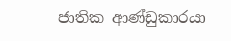ජාතික ආණ්ඩුකාරයා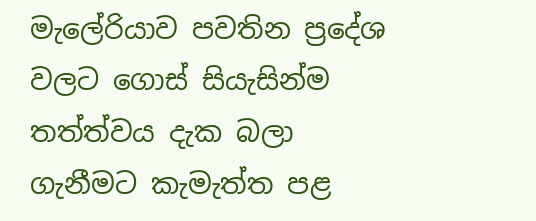මැලේරියාව පවතින ප්‍රදේශ වලට ගොස් සියැසින්ම තත්ත්වය දැක බලා ගැනීමට කැමැත්ත පළ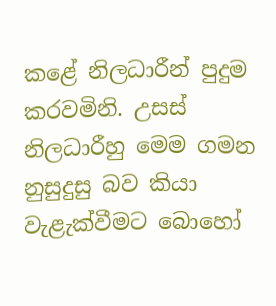කළේ නිලධාරීන් පුදුම කරවමිනි. උසස් නිලධාරීහු මෙම ගමන නුසුදුසු බව කියා වැළැක්වීමට බොහෝ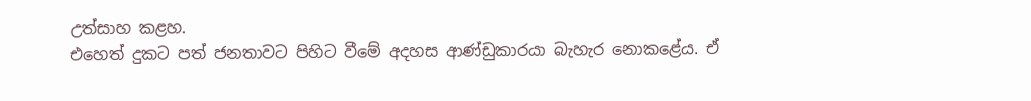උත්සාහ කළහ.
එහෙත් දුකට පත් ජනතාවට පිහිට වීමේ අදහස ආණ්ඩුකාරයා බැහැර නොකළේය. ඒ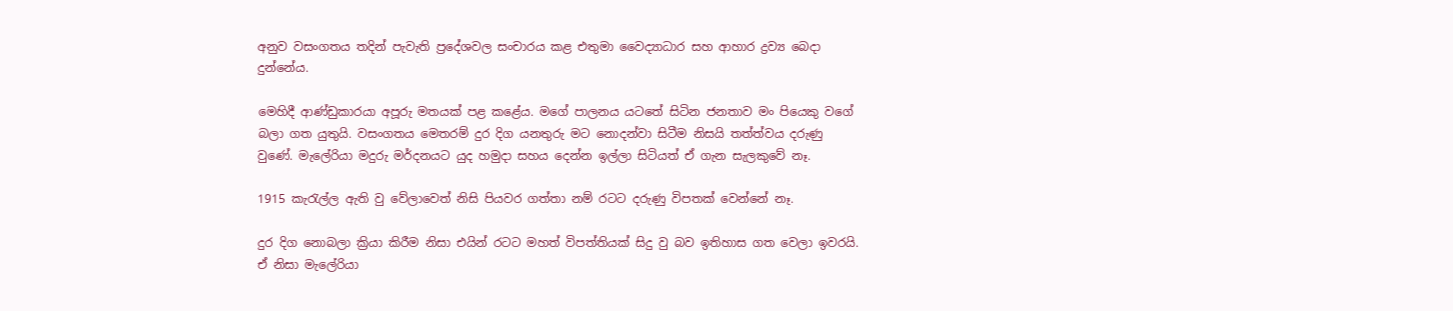අනුව වසංගතය තදින් පැවැති ප්‍රදේශවල සංචාරය කළ එතුමා වෛද්‍යාධාර සහ ආහාර ද්‍රව්‍ය බෙදා දුන්නේය.

මෙහිදී ආණ්ඩුකාරයා අපූරු මතයක් පළ කළේය. මගේ පාලනය යටතේ සිටින ජනතාව මං පියෙකු වගේ බලා ගත යුතුයි. වසංගතය මෙතරම් දුර දිග යනතුරු මට නොදන්වා සිටීම නිසයි තත්ත්වය දරුණු වුණේ. මැලේරියා මදුරු මර්දනයට යුද හමුදා සහය දෙන්න ඉල්ලා සිටියත් ඒ ගැන සැලකුවේ නෑ.

1915 කැරැල්ල ඇති වු වේලාවෙත් නිසි පියවර ගත්තා නම් රටට දරුණු විපතක් වෙන්නේ නෑ.

දුර දිග නොබලා ක්‍රියා කිරීම නිසා එයින් රටට මහත් විපත්තියක් සිදු වු බව ඉතිහාස ගත වෙලා ඉවරයි. ඒ නිසා මැලේරියා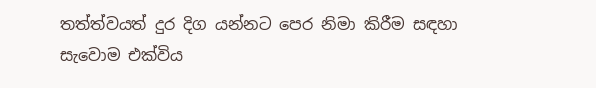තත්ත්වයත් දුර දිග යන්නට පෙර නිමා කිරීම සඳහා සැවොම එක්විය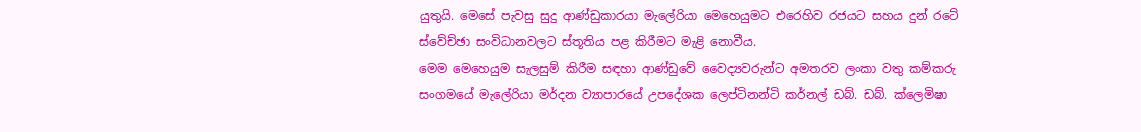යුතුයි. මෙසේ පැවසු සුදු ආණ්ඩුකාරයා මැලේරියා මෙහෙයුමට එරෙහිව රජයට සහය දුන් රටේ ස්වේච්ඡා සංවිධානවලට ස්තූතිය පළ කිරීමට මැළි නොවීය.
මෙම මෙහෙයුම සැලසුම් කිරීම සඳහා ආණ්ඩුවේ වෛද්‍යවරුන්ට අමතරව ලංකා වතු කම්කරු සංගමයේ මැලේරියා මර්දන ව්‍යාපාරයේ උපදේශක ලෙප්ටිනන්ටි කර්නල් ඩබ්. ඩබ්. ක්ලෙමිෂා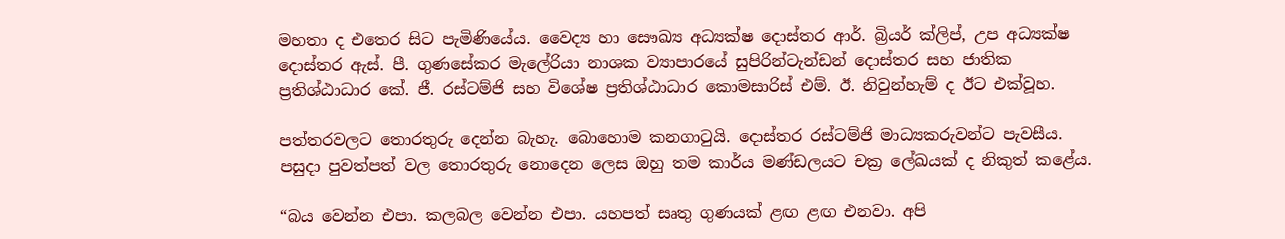මහතා ද එතෙර සිට පැමිණියේය. වෛද්‍ය හා සෞඛ්‍ය අධ්‍යක්ෂ දොස්තර ආර්. බ්‍රියර් ක්ලිප්, උප අධ්‍යක්ෂ දොස්තර ඇස්. පී. ගුණසේකර මැලේරියා නාශක ව්‍යාපාරයේ සුපිරින්ටැන්ඩන් දොස්තර සහ ජාතික ප්‍රතිශ්ඨාධාර කේ. ජී. රස්ටම්ජි සහ විශේෂ ප්‍රතිශ්ඨාධාර කොමසාරිස් එම්. ඊ. නිවුන්හැම් ද ඊට එක්වූහ.

පත්තරවලට තොරතුරු දෙන්න බැහැ. බොහොම කනගාටුයි. දොස්තර රස්ටම්ජි මාධ්‍යකරුවන්ට පැවසීය. පසුදා පුවත්පත් වල තොරතුරු නොදෙන ලෙස ඔහු තම කාර්ය මණ්ඩලයට චක්‍ර ලේඛයක් ද නිකුත් කළේය.

“බය වෙන්න එපා. කලබල වෙන්න එපා. යහපත් සෘතු ගුණයක් ළඟ ළඟ එනවා. අපි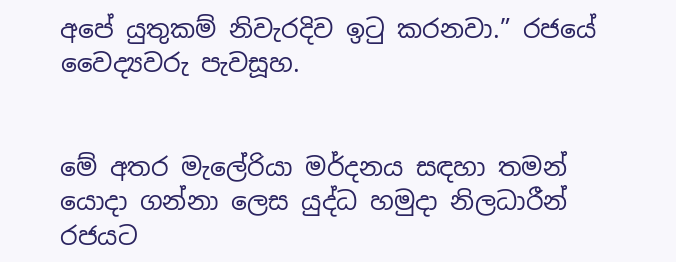අපේ යුතුකම් නිවැරදිව ඉටු කරනවා.” රජයේ වෛද්‍යවරු පැවසූහ.


මේ අතර මැලේරියා මර්දනය සඳහා තමන් යොදා ගන්නා ලෙස යුද්ධ හමුදා නිලධාරීන් රජයට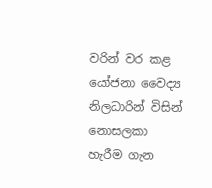වරින් වර කළ යෝජනා වෛද්‍ය නිලධාරින් විසින් නොසලකා හැරීම ගැන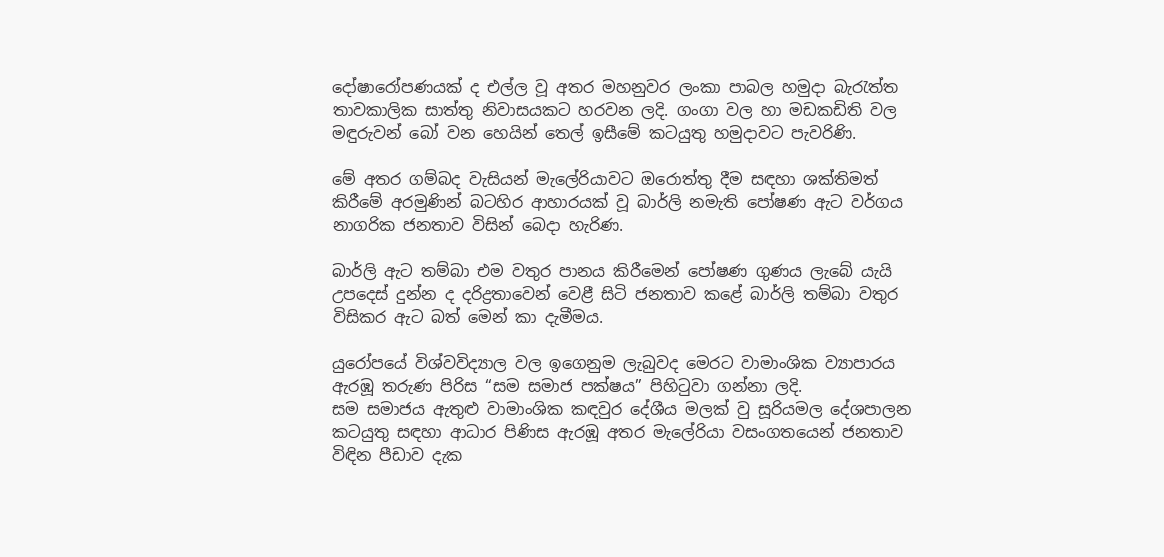දෝෂාරෝපණයක් ද එල්ල වූ අතර මහනුවර ලංකා පාබල හමුදා බැරැත්ත තාවකාලික සාත්තු නිවාසයකට හරවන ලදි. ගංගා වල හා මඩකඩිති වල මඳුරුවන් බෝ වන හෙයින් තෙල් ඉසීමේ කටයුතු හමුදාවට පැවරිණි.

මේ අතර ගම්බද වැසියන් මැලේරියාවට ඔරොත්තු දීම සඳහා ශක්තිමත් කිරීමේ අරමුණින් බටහිර ආහාරයක් වූ බාර්ලි නමැති පෝෂණ ඇට වර්ගය නාගරික ජනතාව විසින් බෙදා හැරිණ.

බාර්ලි ඇට තම්බා එම වතුර පානය කිරීමෙන් පෝෂණ ගුණය ලැබේ යැයි උපදෙස් දුන්න ද දරිද්‍රතාවෙන් වෙළී සිටි ජනතාව කළේ බාර්ලි තම්බා වතුර විසිකර ඇට බත් මෙන් කා දැමීමය.

යුරෝපයේ විශ්වවිද්‍යාල වල ඉගෙනුම ලැබුවද මෙරට වාමාංශික ව්‍යාපාරය ඇරඹූ තරුණ පිරිස “සම සමාජ පක්ෂය” පිහිටුවා ගන්නා ලදි.
සම සමාජය ඇතුළු වාමාංශික කඳවුර දේශීය මලක් වු සූරියමල දේශපාලන කටයුතු සඳහා ආධාර පිණිස ඇරඹූ අතර මැලේරියා වසංගතයෙන් ජනතාව විඳින පීඩාව දැක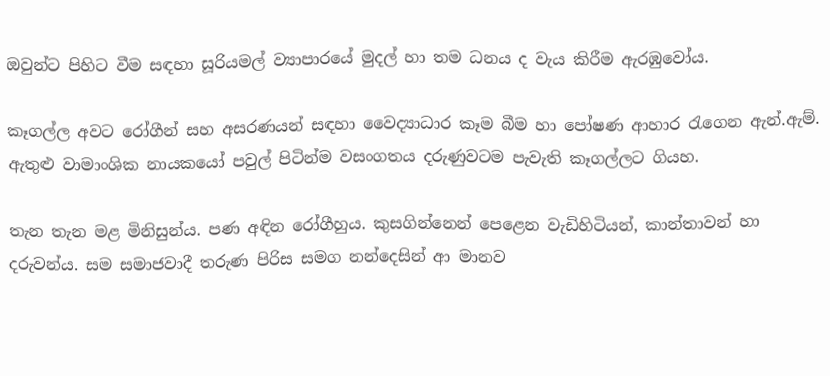ඔවුන්ට පිහිට වීම සඳහා සූරියමල් ව්‍යාපාරයේ මුදල් හා තම ධනය ද වැය කිරීම ඇරඹුවෝය.

කෑගල්ල අවට රෝගීන් සහ අසරණයන් සඳහා වෛද්‍යාධාර කෑම බීම හා පෝෂණ ආහාර රැගෙන ඇන්.ඇම්. ඇතුළු වාමාංශික නායකයෝ පවුල් පිටින්ම වසංගතය දරුණුවටම පැවැති කෑගල්ලට ගියහ.

තැන තැන මළ මිනිසුන්ය. පණ අඳින රෝගීහුය. කුසගින්නෙන් පෙළෙන වැඩිහිටියන්, කාන්තාවන් හා දරුවන්ය. සම සමාජවාදී තරුණ පිරිස සමග නන්දෙසින් ආ මානව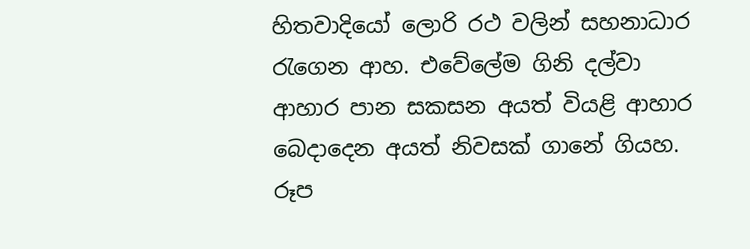හිතවාදියෝ ලොරි රථ වලින් සහනාධාර රැගෙන ආහ. එවේලේම ගිනි දල්වා ආහාර පාන සකසන අයත් වියළි ආහාර බෙදාදෙන අයත් නිවසක් ගානේ ගියහ.
රූප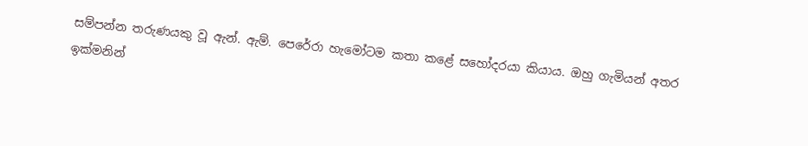සම්පන්න තරුණයකු වූ ඇන්. ඇම්. පෙරේරා හැමෝටම කතා කළේ සහෝදරයා කියාය. ඔහු ගැමියන් අතර ඉක්මනින්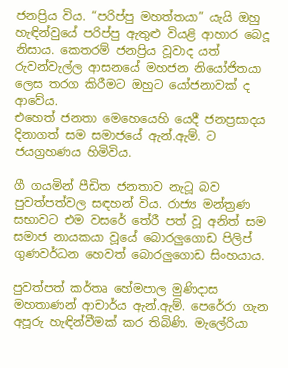ජනප්‍රිය විය. “පරිප්පු මහත්තයා” යැයි ඔහු හැඳින්වුයේ පරිප්පු ඇතුළු වියළි ආහාර බෙදූ නිසාය. කෙතරම් ජනප්‍රිය වූවාද යත් රුවන්වැල්ල ආසනයේ මහජන නියෝජිතයා ලෙස තරග කිරීමට ඔහුට යෝජනාවක් ද ආවේය.
එහෙත් ජනතා මෙහෙයෙහි යෙදී ජනප්‍රසාදය දිනාගත් සම සමාජයේ ඇන්.ඇම්. ට ජයග්‍රහණය හිමිවිය.

ගී ගයමින් පීඩිත ජනතාව නැටූ බව පුවත්පත්වල සඳහන් විය. රාජ්‍ය මන්ත්‍රණ සභාවට එම වසරේ තේරී පත් වූ අනිත් සම සමාජ නායකයා වූයේ බොරලුගොඩ පිලිප් ගුණවර්ධන හෙවත් බොරලුගොඩ සිංහයාය.

පුවත්පත් කර්තෘ හේමපාල මුණිදාස මහතාණන් ආචාර්ය ඇන්.ඇම්. පෙරේරා ගැන අපූරු හැඳින්වීමක් කර තිබිණි. මැලේරියා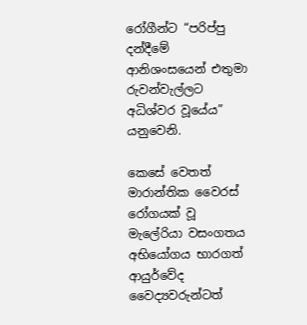රෝගීන්ට “පරිප්පු දන්දීමේ ආනිශංසයෙන් එතුමා රුවන්වැල්ලට අධිශ්වර වූයේය” යනුවෙනි.

කෙසේ වෙතත් මාරාන්තික වෛරස් රෝගයක් වූ මැලේරියා වසංගතය අභියෝගය භාරගත් ආයුර්වේද වෛද්‍යවරුන්ටත්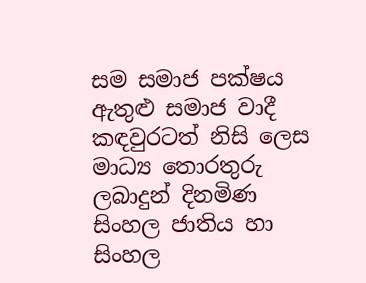සම සමාජ පක්ෂය ඇතුළු සමාජ වාදී කඳවුරටත් නිසි ලෙස මාධ්‍ය තොරතුරු ලබාදුන් දිනමිණ සිංහල ජාතිය හා සිංහල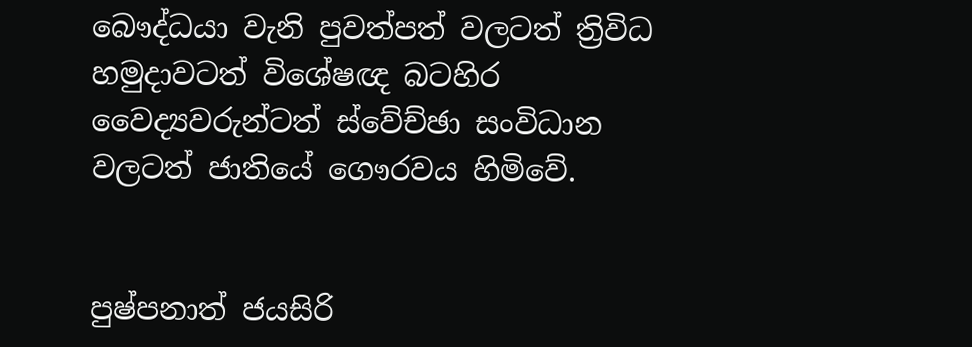බෞද්ධයා වැනි පුවත්පත් වලටත් ත්‍රිවිධ හමුදාවටත් විශේෂඥ බටහිර වෛද්‍යවරුන්ටත් ස්වේච්ඡා සංවිධාන වලටත් ජාතියේ ගෞරවය හිමිවේ.


පුෂ්පනාත් ජයසිරි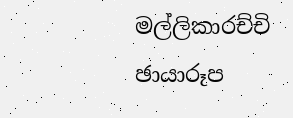මල්ලිකාරච්චි
ඡායාරූප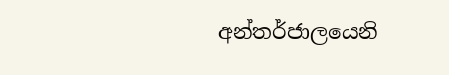අන්තර්ජාලයෙනි